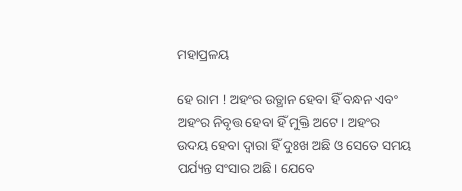ମହାପ୍ରଳୟ

ହେ ରାମ ! ଅହଂର ଉତ୍ଥାନ ହେବା ହିଁ ବନ୍ଧନ ଏବଂ ଅହଂର ନିବୃତ୍ତ ହେବା ହିଁ ମୁକ୍ତି ଅଟେ। ଅହଂର ଉଦୟ ହେବା ଦ୍ୱାରା ହିଁ ଦୁଃଖ ଅଛି ଓ ସେତେ ସମୟ ପର୍ଯ୍ୟନ୍ତ ସଂସାର ଅଛି। ଯେବେ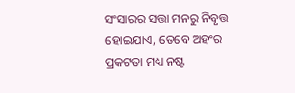ସଂସାରର ସତ୍ତା ମନରୁ ନିବୃତ୍ତ ହୋଇଯାଏ, ତେବେ ଅହଂର ପ୍ରକଟତା ମଧ୍ୟ ନଷ୍ଟ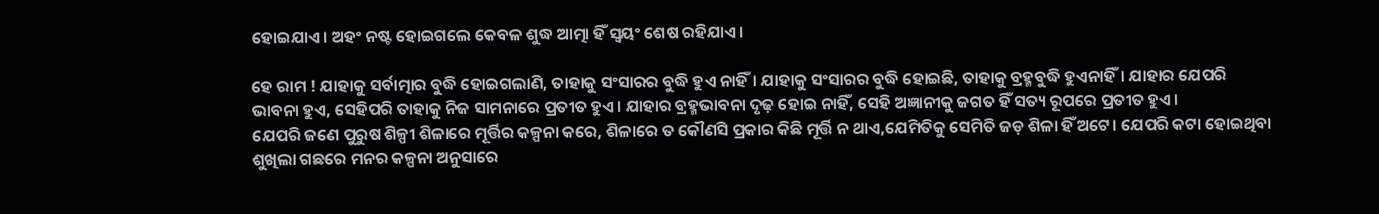ହୋଇଯାଏ। ଅହଂ ନଷ୍ଟ ହୋଇଗଲେ କେବଳ ଶୁଦ୍ଧ ଆତ୍ମା ହିଁ ସ୍ଵୟଂ ଶେଷ ରହିଯାଏ।

ହେ ରାମ ! ଯାହାକୁ ସର୍ବାତ୍ମାର ବୁଦ୍ଧି ହୋଇଗଲାଣି, ତାହାକୁ ସଂସାରର ବୁଦ୍ଧି ହୁଏ ନାହିଁ। ଯାହାକୁ ସଂସାରର ବୁଦ୍ଧି ହୋଇଛି, ତାହାକୁ ବ୍ରହ୍ମବୁଦ୍ଧି ହୁଏନାହିଁ। ଯାହାର ଯେପରି ଭାବନା ହୁଏ, ସେହିପରି ତାହାକୁ ନିଜ ସାମନାରେ ପ୍ରତୀତ ହୁଏ। ଯାହାର ବ୍ରହ୍ମଭାବନା ଦୃଢ଼ ହୋଇ ନାହିଁ, ସେହି ଅଜ୍ଞାନୀକୁ ଜଗତ ହିଁ ସତ୍ୟ ରୂପରେ ପ୍ରତୀତ ହୁଏ।
ଯେପରି ଜଣେ ପୁରୁଷ ଶିଳ୍ପୀ ଶିଳାରେ ମୂର୍ତ୍ତିର କଳ୍ପନା କରେ, ଶିଳାରେ ତ କୌଣସି ପ୍ରକାର କିଛି ମୂର୍ତ୍ତି ନ ଥାଏ,ଯେମିତିକୁ ସେମିତି ଜଡ଼ ଶିଳା ହିଁ ଅଟେ। ଯେପରି କଟା ହୋଇଥିବା ଶୁଖିଲା ଗଛରେ ମନର କଳ୍ପନା ଅନୁସାରେ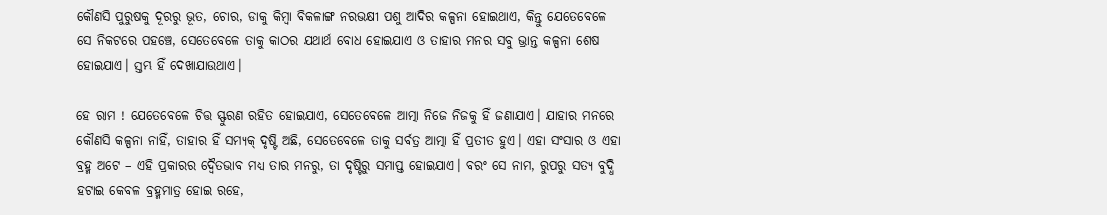କୌଣସି ପୁରୁଷକୁ ଦୂରରୁ ଭୂତ, ଚୋର, ଡାକୁ କିମ୍ବା ବିକଳାଙ୍ଗ ନରଭକ୍ଷୀ ପଶୁ ଆଦିର କଳ୍ପନା ହୋଇଥାଏ, କିନ୍ତୁ ଯେତେବେଳେ ସେ ନିକଟରେ ପହଞ୍ଚେ, ସେତେବେଳେ ତାକୁ କାଠର ଯଥାର୍ଥ ବୋଧ ହୋଇଯାଏ ଓ ତାହାର ମନର ସବୁ ଭ୍ରାନ୍ତ କଳ୍ପନା ଶେଷ ହୋଇଯାଏ। ସ୍ତମ୍ଭ ହିଁ ଦେଖାଯାଉଥାଏ।

ହେ ରାମ ! ଯେତେବେଳେ ଚିତ୍ତ ସ୍ଫୁରଣ ରହିତ ହୋଇଯାଏ, ସେତେବେଳେ ଆତ୍ମା ନିଜେ ନିଜକୁ ହିଁ ଜଣାଯାଏ। ଯାହାର ମନରେ କୌଣସି କଳ୍ପନା ନାହିଁ, ତାହାର ହିଁ ସମ୍ୟକ୍ ଦୃଷ୍ଟି ଅଛି, ସେତେବେଳେ ତାକୁ ସର୍ବତ୍ର ଆତ୍ମା ହିଁ ପ୍ରତୀତ ହୁଏ। ଏହା ସଂସାର ଓ ଏହା ବ୍ରହ୍ମ ଅଟେ – ଏହି ପ୍ରକାରର ଦ୍ବୈତଭାବ ମଧ୍ୟ ତାର ମନରୁ, ତା ଦୃଷ୍ଟିରୁ ସମାପ୍ତ ହୋଇଯାଏ। ବରଂ ସେ ନାମ, ରୁପରୁ ସତ୍ୟ ବୁଦ୍ଧି ହଟାଇ କେବଳ ବ୍ରହ୍ମମାତ୍ର ହୋଇ ରହେ,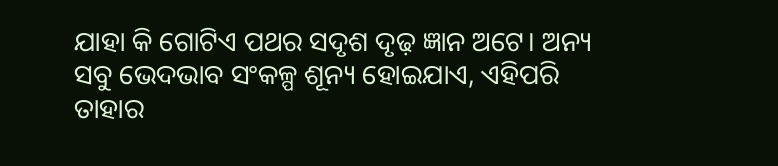ଯାହା କି ଗୋଟିଏ ପଥର ସଦୃଶ ଦୃଢ଼ ଜ୍ଞାନ ଅଟେ। ଅନ୍ୟ ସବୁ ଭେଦଭାବ ସଂକଳ୍ପ ଶୂନ୍ୟ ହୋଇଯାଏ, ଏହିପରି ତାହାର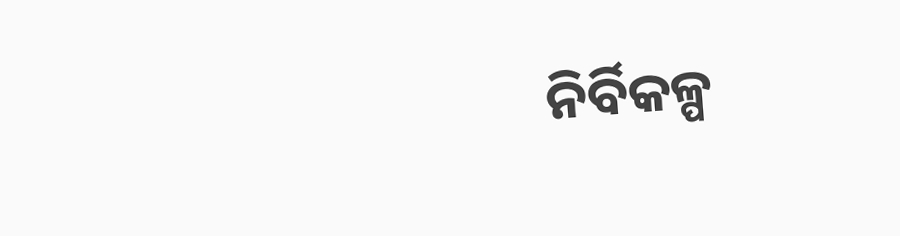ନିର୍ବିକଳ୍ପ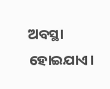ଅବସ୍ଥା ହୋଇଯାଏ।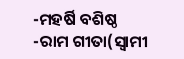-ମହର୍ଷି ବଶିଷ୍ଠ -ରାମ ଗୀତା(ସ୍ବାମୀ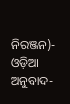ନିରଞ୍ଜନ)- ଓଡ଼ିଆ ଅନୁବାଦ-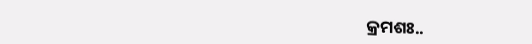କ୍ରମଶଃ..